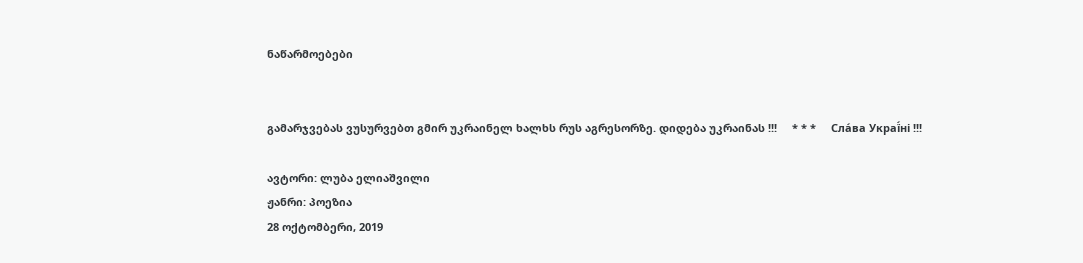ნაწარმოებები


გამარჯვებას ვუსურვებთ გმირ უკრაინელ ხალხს რუს აგრესორზე. დიდება უკრაინას !!!     * * *     Сла́ва Украї́ні !!!

ავტორი: ლუბა ელიაშვილი
ჟანრი: პოეზია
28 ოქტომბერი, 2019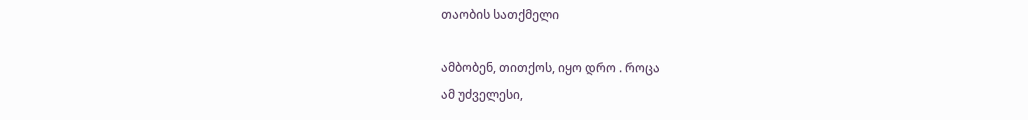თაობის სათქმელი

ამბობენ, თითქოს, იყო დრო . როცა
ამ უძველესი,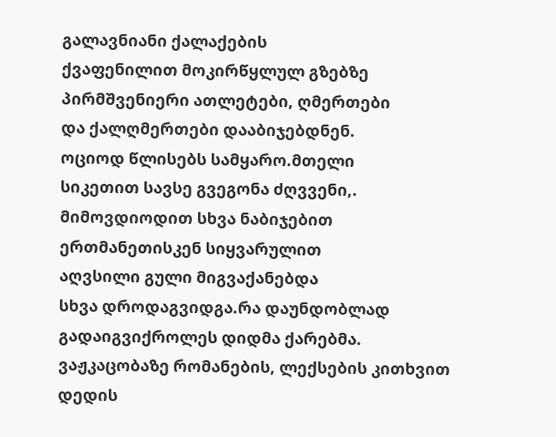გალავნიანი ქალაქების
ქვაფენილით მოკირწყლულ გზებზე
პირმშვენიერი ათლეტები, ღმერთები
და ქალღმერთები დააბიჯებდნენ.
ოციოდ წლისებს სამყარო.მთელი
სიკეთით სავსე გვეგონა ძღვვენი,.
მიმოვდიოდით სხვა ნაბიჯებით
ერთმანეთისკენ სიყვარულით
აღვსილი გული მიგვაქანებდა
სხვა დროდაგვიდგა.რა დაუნდობლად
გადაიგვიქროლეს დიდმა ქარებმა.
ვაჟკაცობაზე რომანების, ლექსების კითხვით
დედის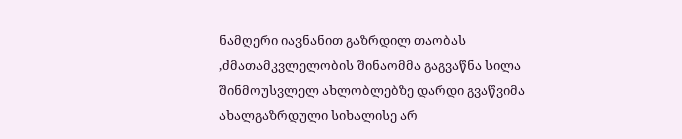ნამღერი იავნანით გაზრდილ თაობას
,ძმათამკვლელობის შინაომმა გაგვაწნა სილა
შინმოუსვლელ ახლობლებზე დარდი გვაწვიმა
ახალგაზრდული სიხალისე არ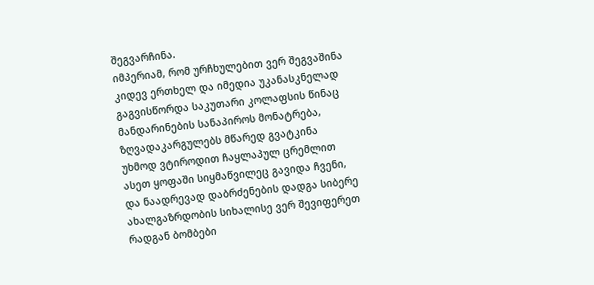შეგვარჩინა.
იმპერიამ, რომ ურჩხულებით ვერ შეგვაშინა
კიდევ ერთხელ და იმედია უკანასკნელად
გაგვისწორდა საკუთარი კოლაფსის წინაც
მანდარინების სანაპიროს მონატრება,
ზღვადაკარგულებს მწარედ გვატკინა
უხმოდ ვტიროდით ჩაყლაპულ ცრემლით
ასეთ ყოფაში სიყმაწვილეც გავიდა ჩვენი,
და ნაადრევად დაბრძენების დადგა სიბერე
ახალგაზრდობის სიხალისე ვერ შევიფერეთ
რადგან ბომბები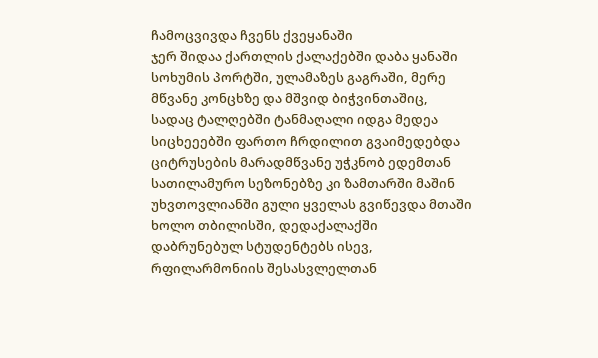ჩამოცვივდა ჩვენს ქვეყანაში
ჯერ შიდაა ქართლის ქალაქებში დაბა ყანაში
სოხუმის პორტში, ულამაზეს გაგრაში, მერე
მწვანე კონცხზე და მშვიდ ბიჭვინთაშიც,
სადაც ტალღებში ტანმაღალი იდგა მედეა
სიცხეეებში ფართო ჩრდილით გვაიმედებდა
ციტრუსების მარადმწვანე უჭკნობ ედემთან
სათილამურო სეზონებზე კი ზამთარში მაშინ
უხვთოვლიანში გული ყველას გვიწევდა მთაში
ხოლო თბილისში, დედაქალაქში
დაბრუნებულ სტუდენტებს ისევ,
რფილარმონიის შესასვლელთან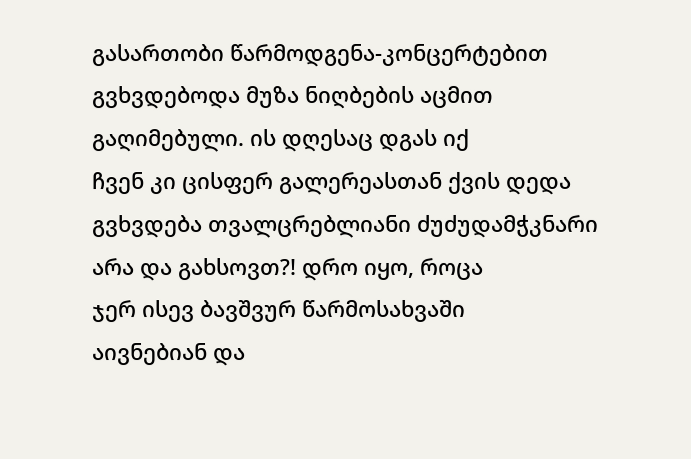გასართობი წარმოდგენა-კონცერტებით
გვხვდებოდა მუზა ნიღბების აცმით
გაღიმებული. ის დღესაც დგას იქ
ჩვენ კი ცისფერ გალერეასთან ქვის დედა
გვხვდება თვალცრებლიანი ძუძუდამჭკნარი
არა და გახსოვთ?! დრო იყო, როცა
ჯერ ისევ ბავშვურ წარმოსახვაში
აივნებიან და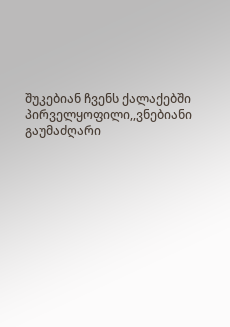შუკებიან ჩვენს ქალაქებში
პირველყოფილი,,ვნებიანი გაუმაძღარი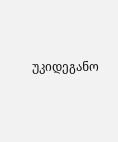უკიდეგანო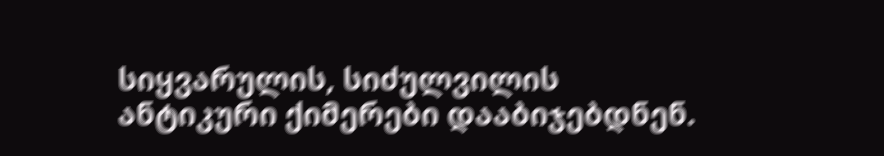სიყვარულის, სიძულვილის
ანტიკური ქიმერები დააბიჯებდნენ.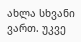ახლა სხვანი ვართ. უკვე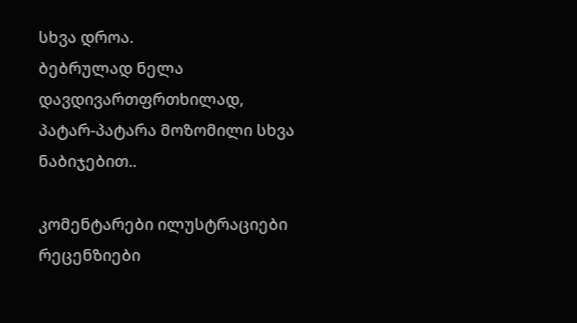სხვა დროა.
ბებრულად ნელა დავდივართფრთხილად,
პატარ-პატარა მოზომილი სხვა ნაბიჯებით..

კომენტარები ილუსტრაციები რეცენზიები